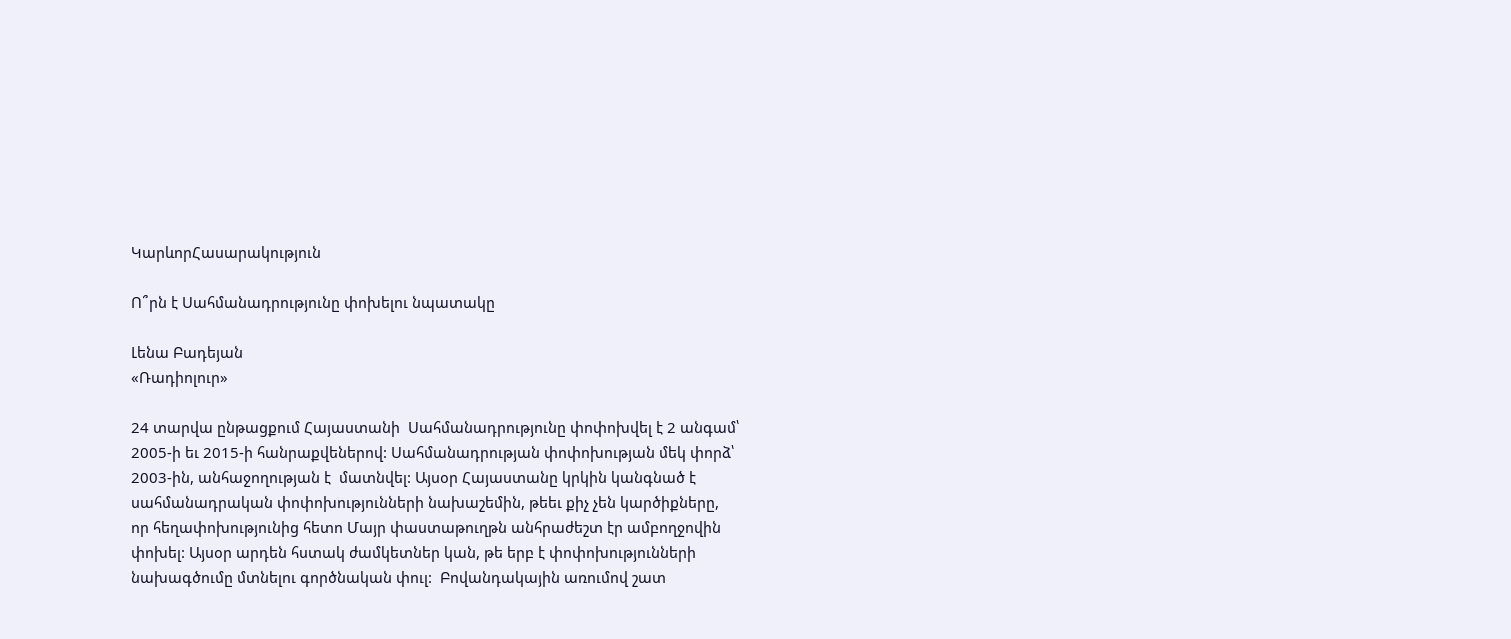ԿարևորՀասարակություն

Ո՞րն է Սահմանադրությունը փոխելու նպատակը

Լենա Բադեյան
«Ռադիոլուր»

24 տարվա ընթացքում Հայաստանի  Սահմանադրությունը փոփոխվել է 2 անգամ՝ 2005-ի եւ 2015-ի հանրաքվեներով: Սահմանադրության փոփոխության մեկ փորձ՝ 2003-ին, անհաջողության է  մատնվել: Այսօր Հայաստանը կրկին կանգնած է սահմանադրական փոփոխությունների նախաշեմին, թեեւ քիչ չեն կարծիքները, որ հեղափոխությունից հետո Մայր փաստաթուղթն անհրաժեշտ էր ամբողջովին փոխել: Այսօր արդեն հստակ ժամկետներ կան, թե երբ է փոփոխությունների նախագծումը մտնելու գործնական փուլ:  Բովանդակային առումով շատ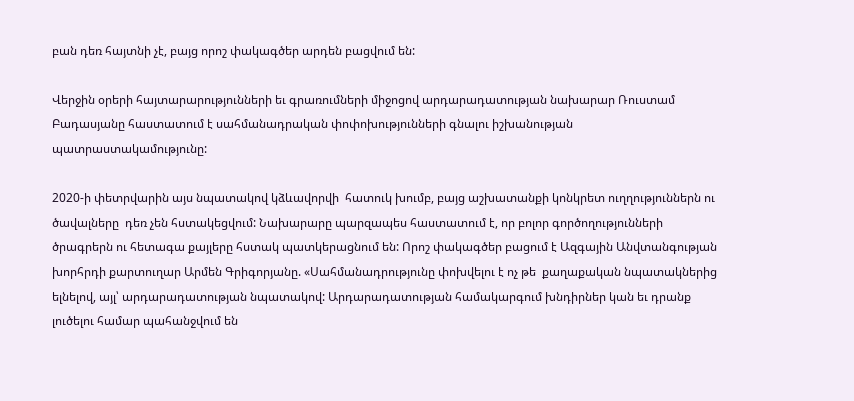բան դեռ հայտնի չէ, բայց որոշ փակագծեր արդեն բացվում են:

Վերջին օրերի հայտարարությունների եւ գրառումների միջոցով արդարադատության նախարար Ռուստամ Բադասյանը հաստատում է սահմանադրական փոփոխությունների գնալու իշխանության պատրաստակամությունը:

2020-ի փետրվարին այս նպատակով կձևավորվի  հատուկ խումբ, բայց աշխատանքի կոնկրետ ուղղություններն ու ծավալները  դեռ չեն հստակեցվում: Նախարարը պարզապես հաստատում է, որ բոլոր գործողությունների ծրագրերն ու հետագա քայլերը հստակ պատկերացնում են: Որոշ փակագծեր բացում է Ազգային Անվտանգության խորհրդի քարտուղար Արմեն Գրիգորյանը. «Սահմանադրությունը փոխվելու է ոչ թե  քաղաքական նպատակներից ելնելով, այլ՝ արդարադատության նպատակով: Արդարադատության համակարգում խնդիրներ կան եւ դրանք լուծելու համար պահանջվում են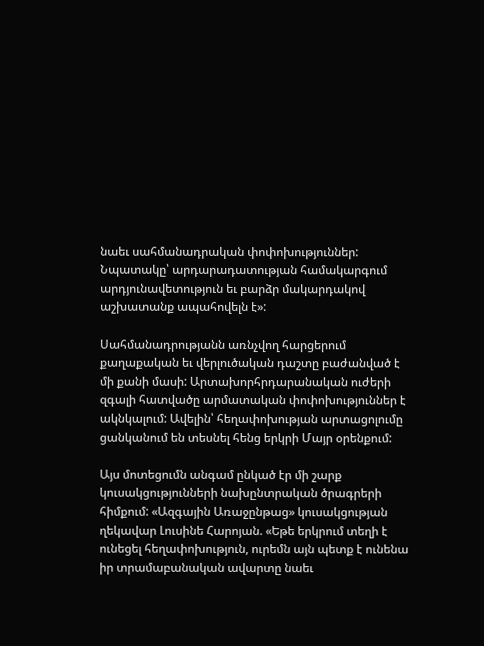նաեւ սահմանադրական փոփոխություններ: Նպատակը՝ արդարադատության համակարգում արդյունավետություն եւ բարձր մակարդակով աշխատանք ապահովելն է»:

Սահմանադրությանն առնչվող հարցերում քաղաքական եւ վերլուծական դաշտը բաժանված է մի քանի մասի: Արտախորհրդարանական ուժերի զգալի հատվածը արմատական փոփոխություններ է  ակնկալում: Ավելին՝ հեղափոխության արտացոլումը ցանկանում են տեսնել հենց երկրի Մայր օրենքում:

Այս մոտեցումն անգամ ընկած էր մի շարք կուսակցությունների նախընտրական ծրագրերի հիմքում: «Ազգային Առաջընթաց» կուսակցության ղեկավար Լուսինե Հարոյան. «Եթե երկրում տեղի է ունեցել հեղափոխություն, ուրեմն այն պետք է ունենա  իր տրամաբանական ավարտը նաեւ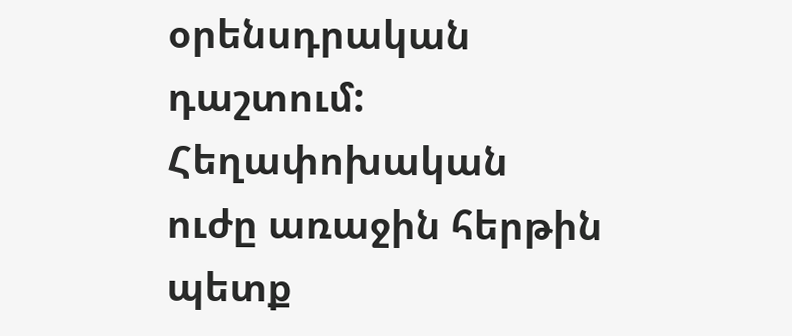օրենսդրական դաշտում: Հեղափոխական ուժը առաջին հերթին պետք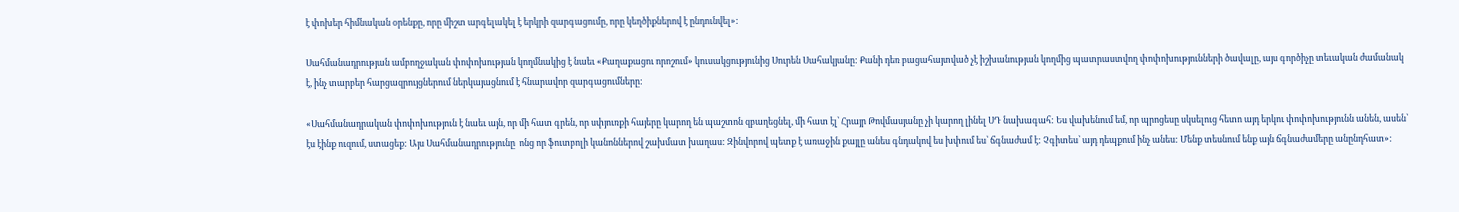է փոխեր հիմնական օրենքը, որը միշտ արգելակել է երկրի զարգացումը, որը կեղծիքներով է ընդունվել»:

Սահմանադրության ամբողջական փոփոխության կողմնակից է նաեւ «Քաղաքացու որոշում» կուսակցությունից Սուրեն Սահակյանը: Քանի դեռ բացահայտված չէ իշխանության կողմից պատրաստվող փոփոխությունների ծավալը, այս գործիչը տեւական ժամանակ է, ինչ տարբեր հարցազրույցներում ներկայացնում է հնարավոր զարգացումները:

«Սահմանադրական փոփոխություն է նաեւ այն, որ մի հատ գրեն, որ սփյուռքի հայերը կարող են պաշտոն զբաղեցնել, մի հատ էլ՝ Հրայր Թովմասյանը չի կարող լինել ՍԴ նախագահ: Ես վախենում եմ, որ պրոցեսը սկսելուց հետո այդ երկու փոփոխությունն անեն, ասեն՝ էս էինք ուզում, ստացեք: Այս Սահմանադրությունը  ոնց որ ֆուտբոլի կանոններով շախմատ խաղաս: Զինվորով պետք է առաջին քայլը անես գնդակով ես խփում ես՝ ճգնաժամ է: Չգիտես՝ այդ դեպքում ինչ անես: Մենք տեսնում ենք այն ճգնաժամերը անընդհատ»: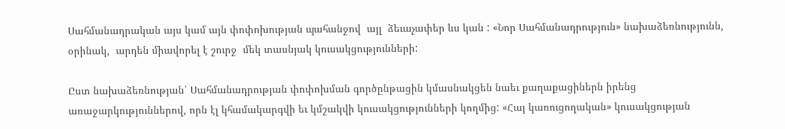Սահմանադրական այս կամ այն փոփոխության պահանջով  այլ  ձեւաչափեր ևս կան : «Նոր Սահմանադրություն» նախաձեռնությունն, օրինակ,  արդեն միավորել է շուրջ  մեկ տասնյակ կուսակցությունների:

Ըստ նախաձեռնության՝ Սահմանադրության փոփոխման գործընթացին կմասնակցեն նաեւ քաղաքացիներն իրենց առաջարկություններով, որն էլ կհամակարգվի եւ կմշակվի կուսակցությունների կողմից: «Հայ կառուցողական» կուսակցության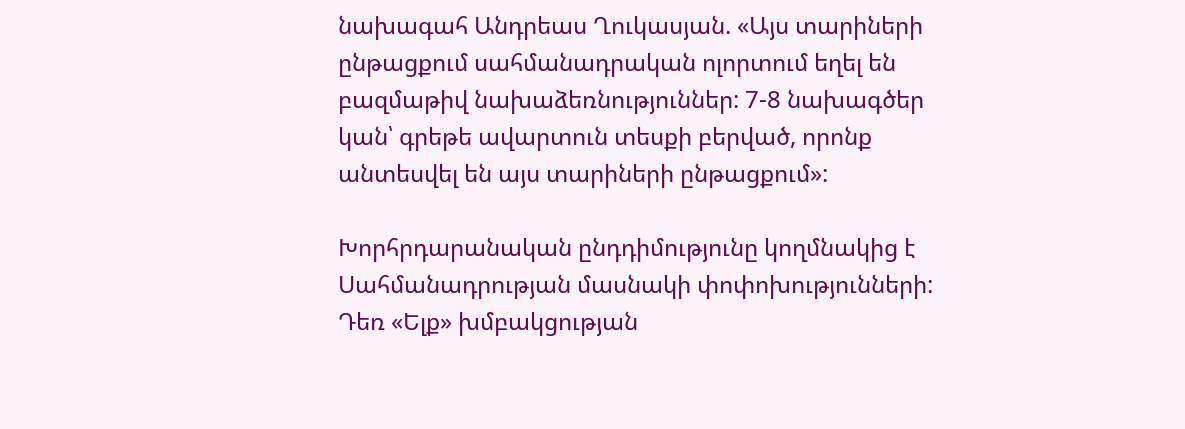նախագահ Անդրեաս Ղուկասյան. «Այս տարիների ընթացքում սահմանադրական ոլորտում եղել են բազմաթիվ նախաձեռնություններ: 7-8 նախագծեր կան՝ գրեթե ավարտուն տեսքի բերված, որոնք անտեսվել են այս տարիների ընթացքում»:

Խորհրդարանական ընդդիմությունը կողմնակից է Սահմանադրության մասնակի փոփոխությունների: Դեռ «Ելք» խմբակցության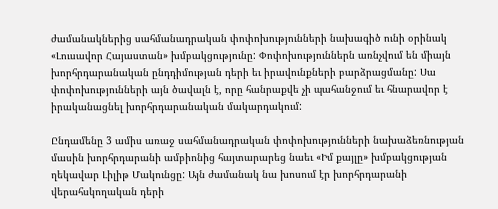ժամանակներից սահմանադրական փոփոխությունների նախագիծ ունի օրինակ «Լուսավոր Հայաստան» խմբակցությունը: Փոփոխություններն առնչվում են միայն խորհրդարանական ընդդիմության դերի եւ իրավունքների բարձրացմանը: Սա փոփոխությունների այն ծավալն է, որը հանրաքվե չի պահանջում եւ հնարավոր է իրականացնել խորհրդարանական մակարդակում:

Ընդամենը 3 ամիս առաջ սահմանադրական փոփոխությունների նախաձեռնության մասին խորհրդարանի ամբիոնից հայտարարեց նաեւ «Իմ քայլը» խմբակցության ղեկավար Լիլիթ Մակունցը: Այն ժամանակ նա խոսում էր խորհրդարանի վերահսկողական դերի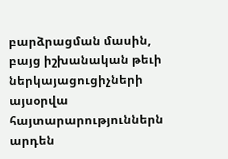բարձրացման մասին, բայց իշխանական թեւի ներկայացուցիչների այսօրվա հայտարարություններն արդեն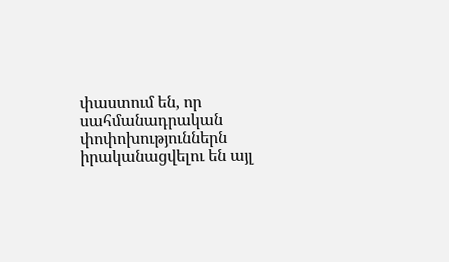փաստում են, որ սահմանադրական փոփոխություններն իրականացվելու են այլ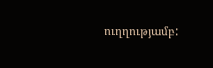ուղղությամբ: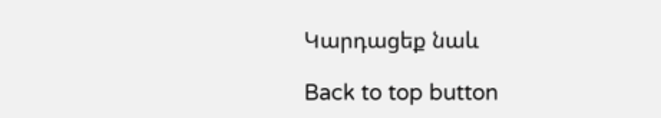Կարդացեք նաև

Back to top button